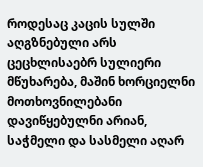როდესაც კაცის სულში აღგზნებული არს ცეცხლისაებრ სულიერი მწუხარება, მაშინ ხორციელნი მოთხოვნილებანი დავიწყებულნი არიან, საჭმელი და სასმელი აღარ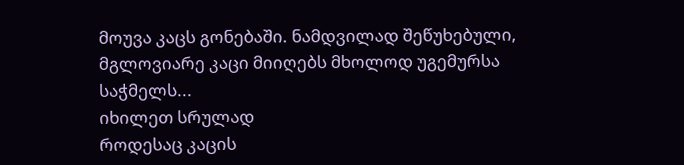მოუვა კაცს გონებაში. ნამდვილად შეწუხებული, მგლოვიარე კაცი მიიღებს მხოლოდ უგემურსა საჭმელს...
იხილეთ სრულად
როდესაც კაცის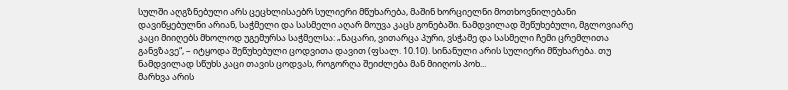სულში აღგზნებული არს ცეცხლისაებრ სულიერი მწუხარება, მაშინ ხორციელნი მოთხოვნილებანი დავიწყებულნი არიან, საჭმელი და სასმელი აღარ მოუვა კაცს გონებაში. ნამდვილად შეწუხებული, მგლოვიარე კაცი მიიღებს მხოლოდ უგემურსა საჭმელსა: „ნაცარი, ვითარცა პური, ვსჭამე და სასმელი ჩემი ცრემლითა განვზავე“, – იტყოდა შეწუხებული ცოდვითა დავით (ფსალ. 10.10). სინანული არის სულიერი მწუხარება. თუ ნამდვილად სწუხს კაცი თავის ცოდვას, როგორღა შეიძლება მან მიიღოს პოხ...
მარხვა არის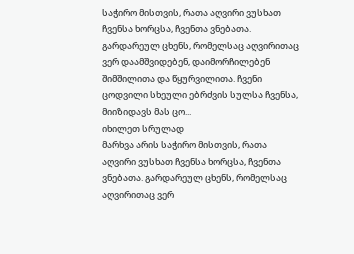საჭირო მისთვის, რათა აღვირი ვუსხათ ჩვენსა ხორცსა, ჩვენთა ვნებათა. გარდარეულ ცხენს, რომელსაც აღვირითაც ვერ დაამშვიდებენ, დაიმორჩილებენ შიმშილითა და წყურვილითა. ჩვენი ცოდვილი სხეული ებრძვის სულსა ჩვენსა, მიიზიდავს მას ცო...
იხილეთ სრულად
მარხვა არის საჭირო მისთვის, რათა აღვირი ვუსხათ ჩვენსა ხორცსა, ჩვენთა ვნებათა. გარდარეულ ცხენს, რომელსაც აღვირითაც ვერ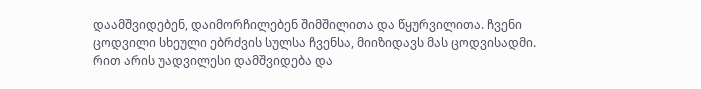დაამშვიდებენ, დაიმორჩილებენ შიმშილითა და წყურვილითა. ჩვენი ცოდვილი სხეული ებრძვის სულსა ჩვენსა, მიიზიდავს მას ცოდვისადმი. რით არის უადვილესი დამშვიდება და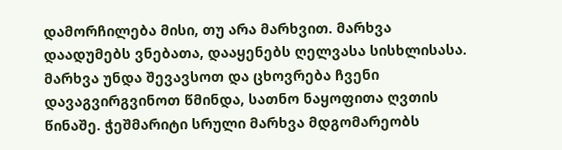დამორჩილება მისი, თუ არა მარხვით. მარხვა დაადუმებს ვნებათა, დააყენებს ღელვასა სისხლისასა.
მარხვა უნდა შევავსოთ და ცხოვრება ჩვენი დავაგვირგვინოთ წმინდა, სათნო ნაყოფითა ღვთის წინაშე. ჭეშმარიტი სრული მარხვა მდგომარეობს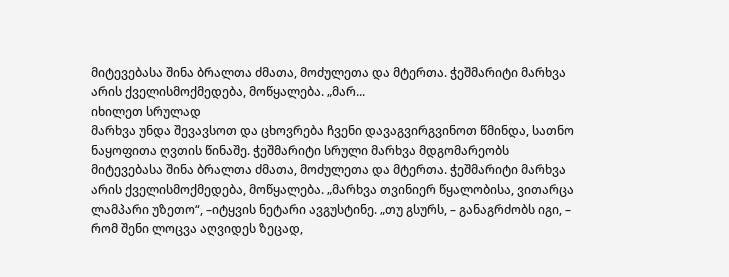მიტევებასა შინა ბრალთა ძმათა, მოძულეთა და მტერთა. ჭეშმარიტი მარხვა არის ქველისმოქმედება, მოწყალება. „მარ...
იხილეთ სრულად
მარხვა უნდა შევავსოთ და ცხოვრება ჩვენი დავაგვირგვინოთ წმინდა, სათნო ნაყოფითა ღვთის წინაშე. ჭეშმარიტი სრული მარხვა მდგომარეობს მიტევებასა შინა ბრალთა ძმათა, მოძულეთა და მტერთა. ჭეშმარიტი მარხვა არის ქველისმოქმედება, მოწყალება. „მარხვა თვინიერ წყალობისა, ვითარცა ლამპარი უზეთო“, –იტყვის ნეტარი ავგუსტინე. „თუ გსურს, – განაგრძობს იგი, – რომ შენი ლოცვა აღვიდეს ზეცად,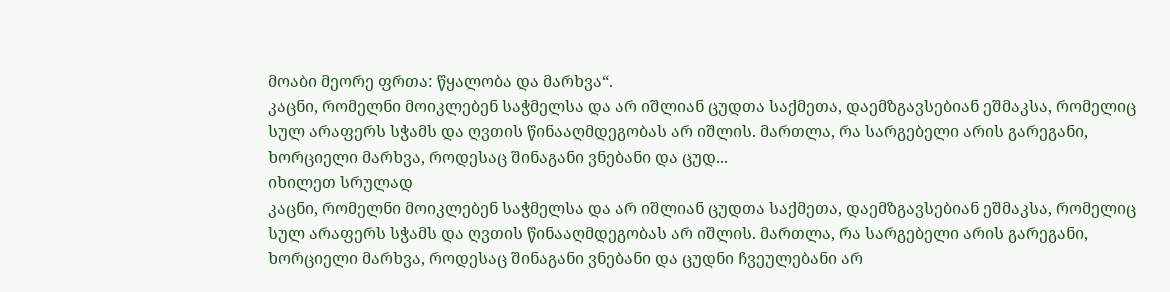მოაბი მეორე ფრთა: წყალობა და მარხვა“.
კაცნი, რომელნი მოიკლებენ საჭმელსა და არ იშლიან ცუდთა საქმეთა, დაემზგავსებიან ეშმაკსა, რომელიც სულ არაფერს სჭამს და ღვთის წინააღმდეგობას არ იშლის. მართლა, რა სარგებელი არის გარეგანი, ხორციელი მარხვა, როდესაც შინაგანი ვნებანი და ცუდ...
იხილეთ სრულად
კაცნი, რომელნი მოიკლებენ საჭმელსა და არ იშლიან ცუდთა საქმეთა, დაემზგავსებიან ეშმაკსა, რომელიც სულ არაფერს სჭამს და ღვთის წინააღმდეგობას არ იშლის. მართლა, რა სარგებელი არის გარეგანი, ხორციელი მარხვა, როდესაც შინაგანი ვნებანი და ცუდნი ჩვეულებანი არ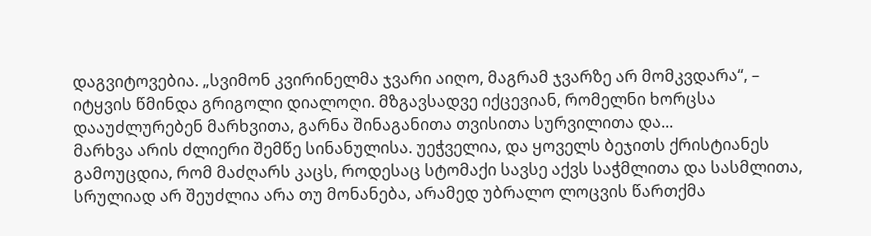დაგვიტოვებია. „სვიმონ კვირინელმა ჯვარი აიღო, მაგრამ ჯვარზე არ მომკვდარა“, – იტყვის წმინდა გრიგოლი დიალოღი. მზგავსადვე იქცევიან, რომელნი ხორცსა დააუძლურებენ მარხვითა, გარნა შინაგანითა თვისითა სურვილითა და...
მარხვა არის ძლიერი შემწე სინანულისა. უეჭველია, და ყოველს ბეჯითს ქრისტიანეს გამოუცდია, რომ მაძღარს კაცს, როდესაც სტომაქი სავსე აქვს საჭმლითა და სასმლითა, სრულიად არ შეუძლია არა თუ მონანება, არამედ უბრალო ლოცვის წართქმა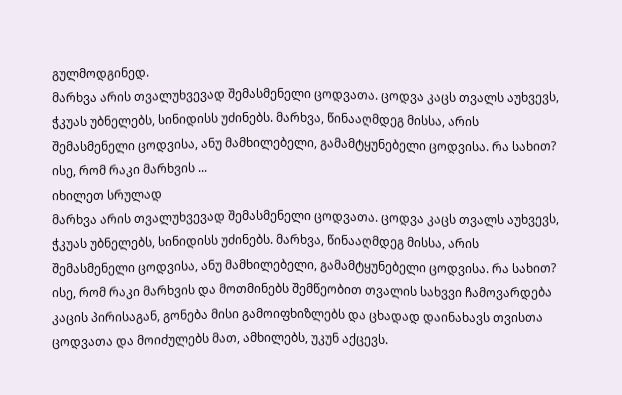გულმოდგინედ.
მარხვა არის თვალუხვევად შემასმენელი ცოდვათა. ცოდვა კაცს თვალს აუხვევს, ჭკუას უბნელებს, სინიდისს უძინებს. მარხვა, წინააღმდეგ მისსა, არის შემასმენელი ცოდვისა, ანუ მამხილებელი, გამამტყუნებელი ცოდვისა. რა სახით? ისე, რომ რაკი მარხვის ...
იხილეთ სრულად
მარხვა არის თვალუხვევად შემასმენელი ცოდვათა. ცოდვა კაცს თვალს აუხვევს, ჭკუას უბნელებს, სინიდისს უძინებს. მარხვა, წინააღმდეგ მისსა, არის შემასმენელი ცოდვისა, ანუ მამხილებელი, გამამტყუნებელი ცოდვისა. რა სახით? ისე, რომ რაკი მარხვის და მოთმინებს შემწეობით თვალის სახვვი ჩამოვარდება კაცის პირისაგან, გონება მისი გამოიფხიზლებს და ცხადად დაინახავს თვისთა ცოდვათა და მოიძულებს მათ, ამხილებს, უკუნ აქცევს.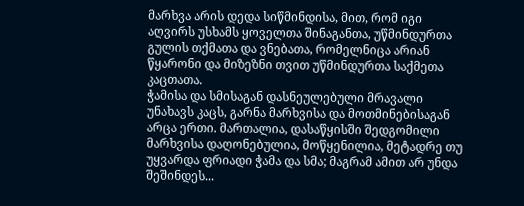მარხვა არის დედა სიწმინდისა, მით, რომ იგი აღვირს უსხამს ყოველთა შინაგანთა, უწმინდურთა გულის თქმათა და ვნებათა, რომელნიცა არიან წყარონი და მიზეზნი თვით უწმინდურთა საქმეთა კაცთათა.
ჭამისა და სმისაგან დასნეულებული მრავალი უნახავს კაცს, გარნა მარხვისა და მოთმინებისაგან არცა ერთი. მართალია, დასაწყისში შედგომილი მარხვისა დაღონებულია, მოწყენილია, მეტადრე თუ უყვარდა ფრიადი ჭამა და სმა; მაგრამ ამით არ უნდა შეშინდეს...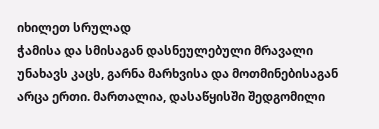იხილეთ სრულად
ჭამისა და სმისაგან დასნეულებული მრავალი უნახავს კაცს, გარნა მარხვისა და მოთმინებისაგან არცა ერთი. მართალია, დასაწყისში შედგომილი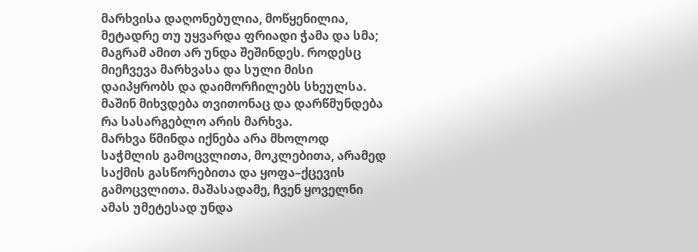მარხვისა დაღონებულია, მოწყენილია, მეტადრე თუ უყვარდა ფრიადი ჭამა და სმა; მაგრამ ამით არ უნდა შეშინდეს. როდესც მიეჩვევა მარხვასა და სული მისი დაიპყრობს და დაიმორჩილებს სხეულსა. მაშინ მიხვდება თვითონაც და დარწმუნდება რა სასარგებლო არის მარხვა.
მარხვა წმინდა იქნება არა მხოლოდ საჭმლის გამოცვლითა, მოკლებითა, არამედ საქმის გასწორებითა და ყოფა–ქცევის გამოცვლითა. მაშასადამე, ჩვენ ყოველნი ამას უმეტესად უნდა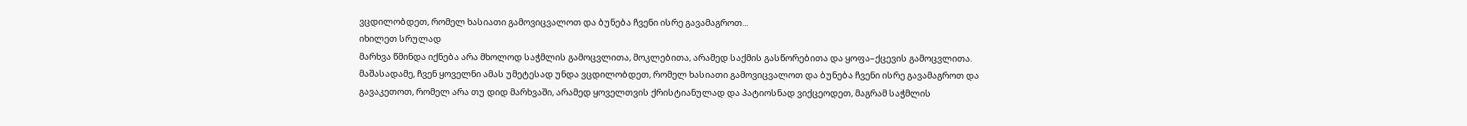ვცდილობდეთ, რომელ ხასიათი გამოვიცვალოთ და ბუნება ჩვენი ისრე გავამაგროთ...
იხილეთ სრულად
მარხვა წმინდა იქნება არა მხოლოდ საჭმლის გამოცვლითა, მოკლებითა, არამედ საქმის გასწორებითა და ყოფა–ქცევის გამოცვლითა. მაშასადამე, ჩვენ ყოველნი ამას უმეტესად უნდა ვცდილობდეთ, რომელ ხასიათი გამოვიცვალოთ და ბუნება ჩვენი ისრე გავამაგროთ და გავაკეთოთ, რომელ არა თუ დიდ მარხვაში, არამედ ყოველთვის ქრისტიანულად და პატიოსნად ვიქცეოდეთ, მაგრამ საჭმლის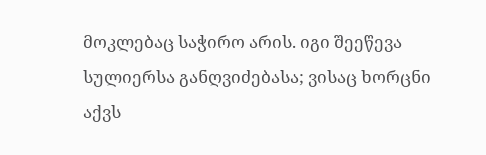მოკლებაც საჭირო არის. იგი შეეწევა სულიერსა განღვიძებასა; ვისაც ხორცნი აქვს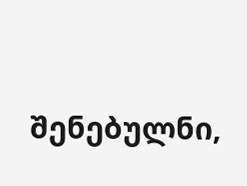შენებულნი,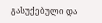გასუქებული და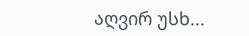აღვირ უსხ...